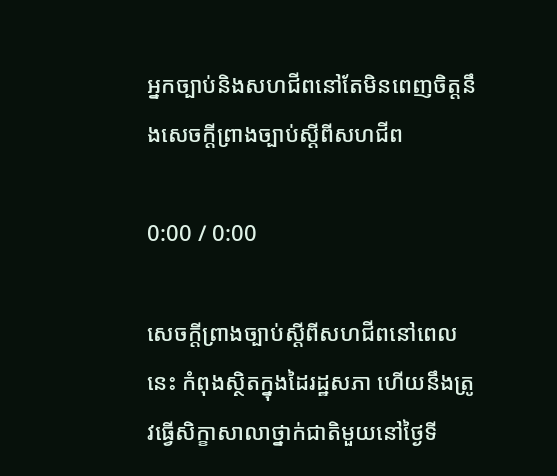អ្នកច្បាប់និងសហជីពនៅតែមិនពេញចិត្តនឹងសេចក្តីព្រាងច្បាប់ស្ដីពីសហជីព

0:00 / 0:00

សេចក្តីព្រាងច្បាប់ស្ដីពីសហជីពនៅពេលនេះ កំពុងស្ថិតក្នុងដៃរដ្ឋសភា ហើយនឹងត្រូវធ្វើសិក្ខាសាលាថ្នាក់ជាតិមួយនៅថ្ងៃទី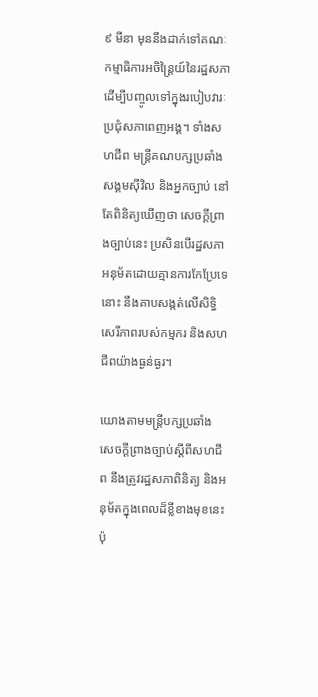៩ មីនា មុននឹងដាក់ទៅគណៈកម្មាធិការអចិន្ត្រៃយ៍នៃរដ្ឋសភា ដើម្បីបញ្ចូលទៅក្នុងរបៀបវារៈប្រជុំសភាពេញអង្គ។ ទាំងសហជីព មន្ត្រីគណបក្សប្រឆាំង សង្គមស៊ីវិល និងអ្នកច្បាប់ នៅតែពិនិត្យឃើញថា សេចក្តីព្រាងច្បាប់នេះ ប្រសិនបើរដ្ឋសភាអនុម័តដោយគ្មានការកែប្រែទេនោះ នឹងគាបសង្កត់លើសិទ្ធិសេរីភាពរបស់កម្មករ និងសហជីពយ៉ាងធ្ងន់ធ្ងរ។

យោងតាមមន្ត្រីបក្សប្រឆាំង សេចក្តីព្រាងច្បាប់ស្ដីពីសហជីព នឹងត្រូវរដ្ឋសភាពិនិត្យ និងអនុម័តក្នុងពេលដ៏ខ្លីខាងមុខនេះ ប៉ុ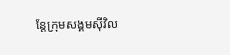ន្តែក្រុមសង្គមស៊ីវិល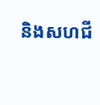និងសហជី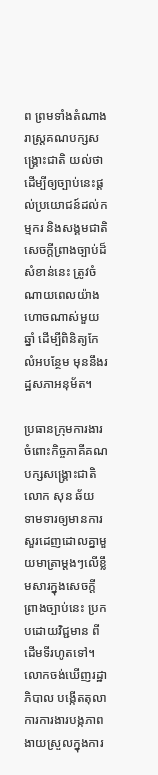ព ព្រមទាំងតំណាងរាស្ត្រគណបក្សសង្គ្រោះជាតិ យល់ថា ដើម្បីឲ្យច្បាប់នេះផ្តល់ប្រយោជន៍ដល់កម្មករ និងសង្គមជាតិ សេចក្តីព្រាងច្បាប់ដ៏សំខាន់នេះ ត្រូវចំណាយពេលយ៉ាងហោចណាស់មួយឆ្នាំ ដើម្បីពិនិត្យកែលំអបន្ថែម មុននឹងរដ្ឋសភាអនុម័ត។

ប្រធានក្រុមការងារចំពោះកិច្ចភាគីគណបក្សសង្គ្រោះជាតិ លោក សុន ឆ័យ ទាមទារឲ្យមានការសួរដេញដោលគ្នាមួយមាត្រាម្តងៗលើខ្លឹមសារក្នុងសេចក្តីព្រាងច្បាប់នេះ ប្រកបដោយវិជ្ជមាន ពីដើមទីរហូតទៅ។ លោកចង់ឃើញរដ្ឋាភិបាល បង្កើតតុលាការការងារបង្កភាពងាយស្រួលក្នុងការ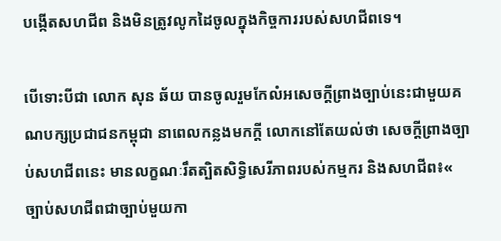បង្កើតសហជីព និងមិនត្រូវលូកដៃចូលក្នុងកិច្ចការរបស់សហជីពទេ។

បើទោះបីជា លោក សុន ឆ័យ បានចូលរួមកែលំអសេចក្តីព្រាងច្បាប់នេះជាមួយគណបក្សប្រជាជនកម្ពុជា នាពេលកន្លងមកក្តី លោកនៅតែយល់ថា សេចក្តីព្រាងច្បាប់សហជីពនេះ មានលក្ខណៈរឹតត្បិតសិទ្ធិសេរីភាពរបស់កម្មករ និងសហជីព៖« ច្បាប់សហជីពជាច្បាប់មួយកា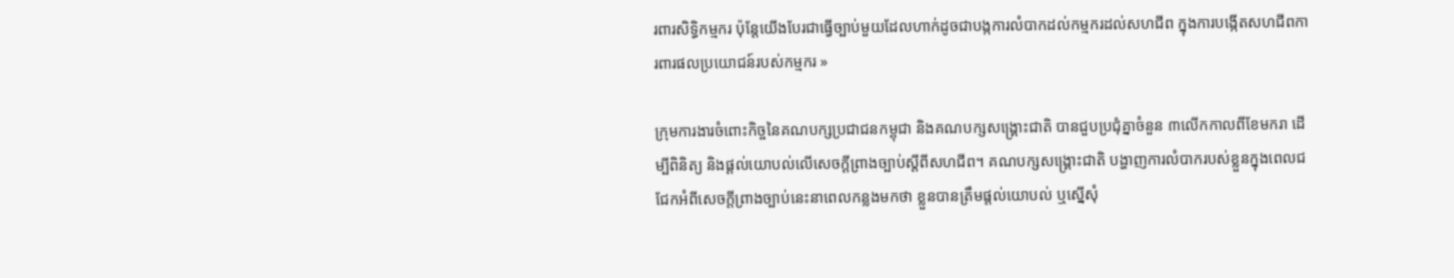រពារសិទ្ធិកម្មករ ប៉ុន្តែយើងបែរជាធ្វើច្បាប់មួយដែលហាក់ដូចជាបង្កការលំបាកដល់កម្មករដល់សហជីព ក្នុងការបង្កើតសហជីពការពារផលប្រយោជន៍របស់កម្មករ »

ក្រុមការងារចំពោះកិច្ចនៃគណបក្សប្រជាជនកម្ពុជា និងគណបក្សសង្គ្រោះជាតិ បានជួបប្រជុំគ្នាចំនួន ៣លើកកាលពីខែមករា ដើម្បីពិនិត្យ និងផ្តល់យោបល់លើសេចក្តីព្រាងច្បាប់ស្ដីពីសហជីព។ គណបក្សសង្គ្រោះជាតិ បង្ហាញការលំបាករបស់ខ្លួនក្នុងពេលជជែកអំពីសេចក្តីព្រាងច្បាប់នេះនាពេលកន្លងមកថា ខ្លួនបានត្រឹមផ្តល់យោបល់ ឬស្នើសុំ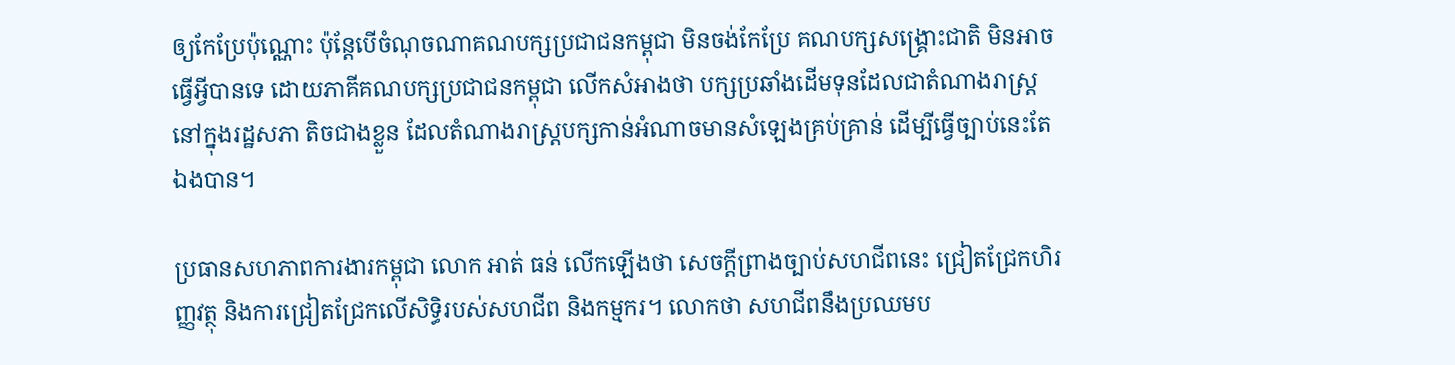ឲ្យកែប្រែប៉ុណ្ណោះ ប៉ុន្តែបើចំណុចណាគណបក្សប្រជាជនកម្ពុជា មិនចង់កែប្រែ គណបក្សសង្គ្រោះជាតិ មិនអាចធ្វើអ្វីបានទេ ដោយភាគីគណបក្សប្រជាជនកម្ពុជា លើកសំអាងថា បក្សប្រឆាំងដើមទុនដែលជាតំណាងរាស្ត្រនៅក្នុងរដ្ឋសភា តិចជាងខ្លួន ដែលតំណាងរាស្ត្របក្សកាន់អំណាចមានសំឡេងគ្រប់គ្រាន់ ដើម្បីធ្វើច្បាប់នេះតែឯងបាន។

ប្រធានសហភាពការងារកម្ពុជា លោក អាត់ ធន់ លើកឡើងថា សេចក្តីព្រាងច្បាប់សហជីពនេះ ជ្រៀតជ្រែកហិរញ្ញវត្ថុ និងការជ្រៀតជ្រែកលើសិទ្ធិរបស់សហជីព និងកម្មករ។ លោកថា សហជីពនឹងប្រឈមប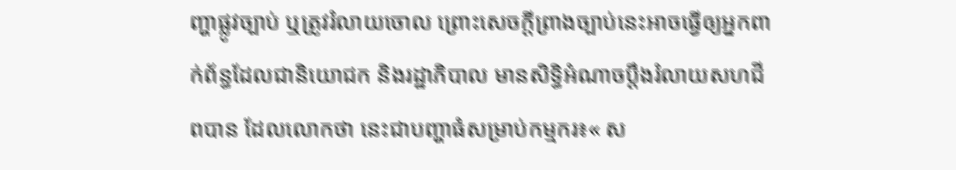ញ្ហាផ្លូវច្បាប់ ឬត្រូវរំលាយចោល ព្រោះសេចក្តីព្រាងច្បាប់នេះអាចធ្វើឲ្យអ្នកពាក់ព័ន្ធដែលជានិយោជក និងរដ្ឋាភិបាល មានសិទ្ធិអំណាចប្ដឹងរំលាយសហជីពបាន ដែលលោកថា នេះជាបញ្ហាធំសម្រាប់កម្មករ៖« ស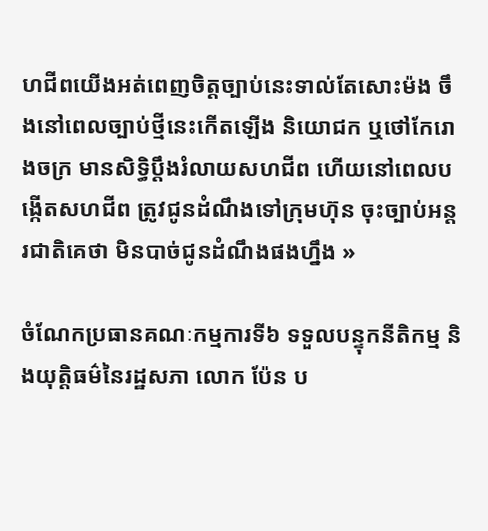ហជីពយើងអត់ពេញចិត្តច្បាប់នេះទាល់តែសោះម៉ង ចឹងនៅពេលច្បាប់ថ្មីនេះកើតឡើង និយោជក ឬថៅកែរោងចក្រ មានសិទ្ធិប្ដឹងរំលាយសហជីព ហើយនៅពេលបង្កើតសហជីព ត្រូវជូនដំណឹងទៅក្រុមហ៊ុន ចុះច្បាប់អន្តរជាតិគេថា មិនបាច់ជូនដំណឹងផងហ្នឹង »

ចំណែកប្រធានគណៈកម្មការទី៦ ទទួលបន្ទុកនីតិកម្ម និងយុត្តិធម៌នៃរដ្ឋសភា លោក ប៉ែន ប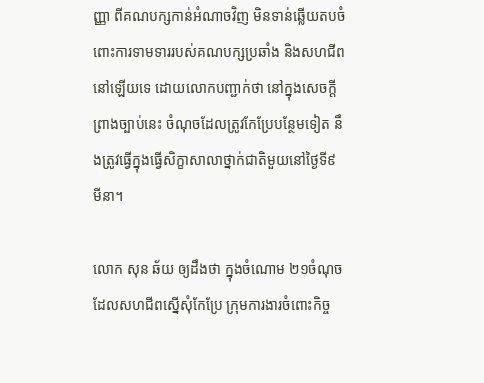ញ្ញា ពីគណបក្សកាន់អំណាចវិញ មិនទាន់ឆ្លើយតបចំពោះការទាមទាររបស់គណបក្សប្រឆាំង និងសហជីពនៅឡើយទេ ដោយលោកបញ្ជាក់ថា នៅក្នុងសេចក្តីព្រាងច្បាប់នេះ ចំណុចដែលត្រូវកែប្រែបន្ថែមទៀត នឹងត្រូវធ្វើក្នុងធ្វើសិក្ខាសាលាថ្នាក់ជាតិមួយនៅថ្ងៃទី៩ មីនា។

លោក សុន ឆ័យ ឲ្យដឹងថា ក្នុងចំណោម ២១ចំណុចដែលសហជីពស្នើសុំកែប្រែ ក្រុមការងារចំពោះកិច្ច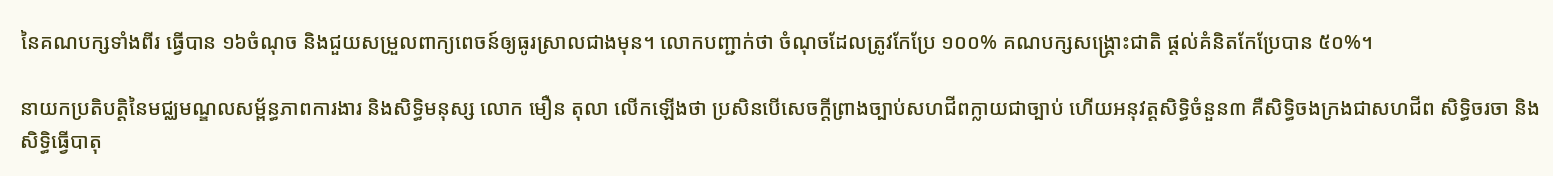នៃគណបក្សទាំងពីរ ធ្វើបាន ១៦ចំណុច និងជួយសម្រួលពាក្យពេចន៍ឲ្យធូរស្រាលជាងមុន។ លោកបញ្ជាក់ថា ចំណុចដែលត្រូវកែប្រែ ១០០% គណបក្សសង្គ្រោះជាតិ ផ្តល់គំនិតកែប្រែបាន ៥០%។

នាយកប្រតិបត្តិនៃមជ្ឈមណ្ឌលសម្ព័ន្ធភាពការងារ និងសិទ្ធិមនុស្ស លោក មឿន តុលា លើកឡើងថា ប្រសិនបើសេចក្តីព្រាងច្បាប់សហជីពក្លាយជាច្បាប់ ហើយអនុវត្តសិទ្ធិចំនួន៣ គឺសិទ្ធិចងក្រងជាសហជីព សិទ្ធិចរចា និងសិទ្ធិធ្វើបាតុ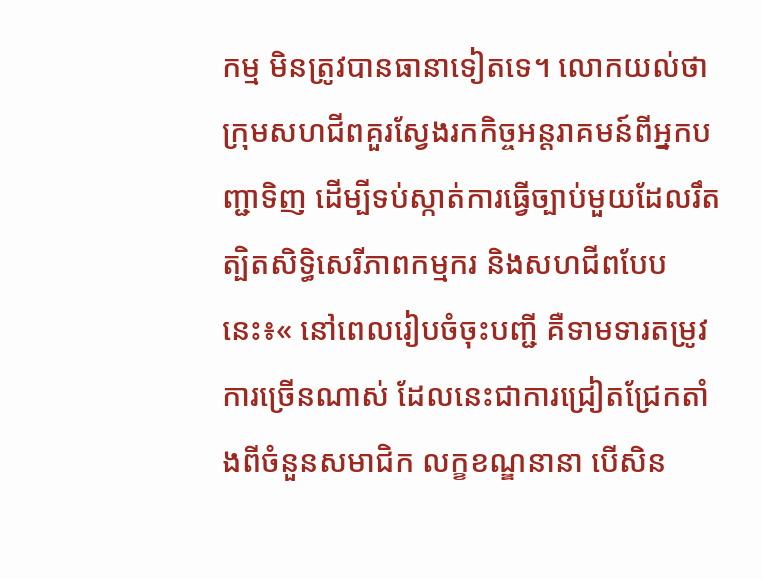កម្ម មិនត្រូវបានធានាទៀតទេ។ លោកយល់ថា ក្រុមសហជីពគួរស្វែងរកកិច្ចអន្តរាគមន៍ពីអ្នកបញ្ជាទិញ ដើម្បីទប់ស្កាត់ការធ្វើច្បាប់មួយដែលរឹតត្បិតសិទ្ធិសេរីភាពកម្មករ និងសហជីពបែបនេះ៖« នៅពេលរៀបចំចុះបញ្ជី គឺទាមទារតម្រូវការច្រើនណាស់ ដែលនេះជាការជ្រៀតជ្រែកតាំងពីចំនួនសមាជិក លក្ខខណ្ឌនានា បើសិន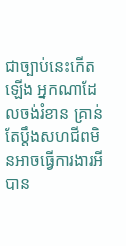ជាច្បាប់នេះកើតឡើង អ្នកណាដែលចង់រំខាន គ្រាន់តែប្ដឹងសហជីពមិនអាចធ្វើការងារអីបាន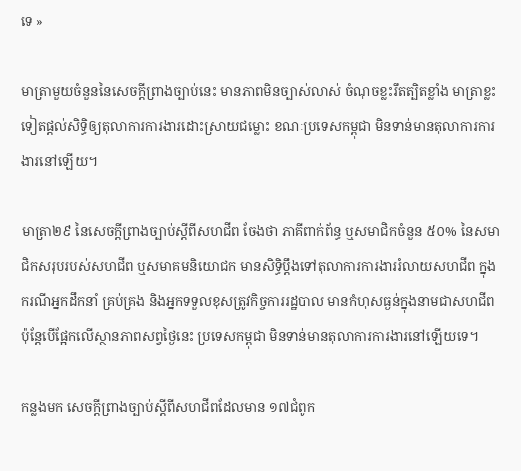ទេ »

មាត្រាមួយចំនួននៃសេចក្តីព្រាងច្បាប់នេះ មានភាពមិនច្បាស់លាស់ ចំណុចខ្លះរឹតត្បិតខ្លាំង មាត្រាខ្លះទៀតផ្តល់សិទ្ធិឲ្យតុលាការការងារដោះស្រាយជម្លោះ ខណៈប្រទេសកម្ពុជា មិនទាន់មានតុលាការការងារនៅឡើយ។

មាត្រា២៩ នៃសេចក្តីព្រាងច្បាប់ស្ដីពីសហជីព ចែងថា ភាគីពាក់ព័ន្ធ ឬសមាជិកចំនួន ៥០% នៃសមាជិកសរុបរបស់សហជីព ឬសមាគមនិយោជក មានសិទ្ធិប្ដឹងទៅតុលាការការងាររំលាយសហជីព ក្នុងករណីអ្នកដឹកនាំ គ្រប់គ្រង និងអ្នកទទួលខុសត្រូវកិច្ចការរដ្ឋបាល មានកំហុសធ្ងន់ក្នុងនាមជាសហជីព ប៉ុន្តែបើផ្អែកលើស្ថានភាពសព្វថ្ងៃនេះ ប្រទេសកម្ពុជា មិនទាន់មានតុលាការការងារនៅឡើយទេ។

កន្លងមក សេចក្តីព្រាងច្បាប់ស្ដីពីសហជីពដែលមាន ១៧ជំពូក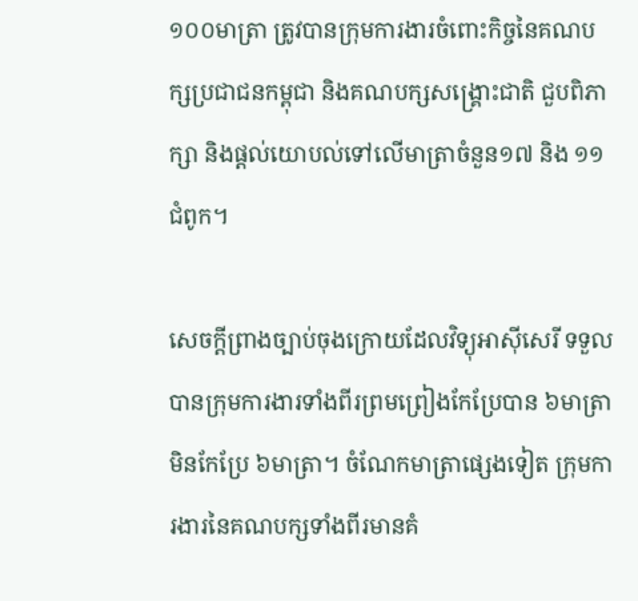១០០មាត្រា ត្រូវបានក្រុមការងារចំពោះកិច្ចនៃគណបក្សប្រជាជនកម្ពុជា និងគណបក្សសង្គ្រោះជាតិ ជួបពិភាក្សា និងផ្តល់យោបល់ទៅលើមាត្រាចំនួន១៧ និង ១១ជំពូក។

សេចក្តីព្រាងច្បាប់ចុងក្រោយដែលវិទ្យុអាស៊ីសេរី ទទួលបានក្រុមការងារទាំងពីរព្រមព្រៀងកែប្រែបាន ៦មាត្រា មិនកែប្រែ ៦មាត្រា។ ចំណែកមាត្រាផ្សេងទៀត ក្រុមការងារនៃគណបក្សទាំងពីរមានគំ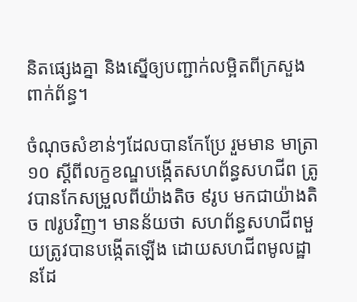និតផ្សេងគ្នា និងស្នើឲ្យបញ្ជាក់លម្អិតពីក្រសួងពាក់ព័ន្ធ។

ចំណុចសំខាន់ៗដែលបានកែប្រែ រួមមាន មាត្រា១០ ស្ដីពីលក្ខខណ្ឌបង្កើតសហព័ន្ធសហជីព ត្រូវបានកែសម្រួលពីយ៉ាងតិច ៩រូប មកជាយ៉ាងតិច ៧រូបវិញ។ មានន័យថា សហព័ន្ធសហជីពមួយត្រូវបានបង្កើតឡើង ដោយសហជីពមូលដ្ឋានដែ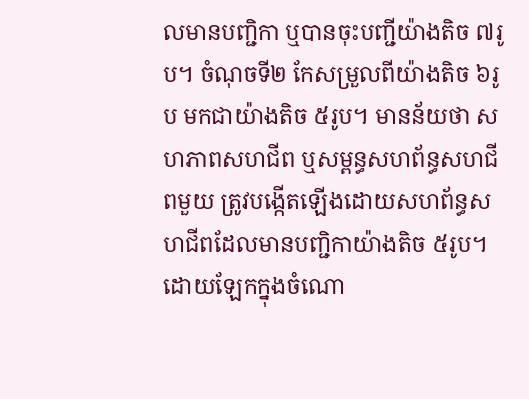លមានបញ្ជិកា ឬបានចុះបញ្ជីយ៉ាងតិច ៧រូប។ ចំណុចទី២ កែសម្រួលពីយ៉ាងតិច ៦រូប មកជាយ៉ាងតិច ៥រូប។ មានន័យថា សហភាពសហជីព ឬសម្ពន្ធសហព័ន្ធសហជីពមួយ ត្រូវបង្កើតឡើងដោយសហព័ន្ធសហជីពដែលមានបញ្ជិកាយ៉ាងតិច ៥រូប។ ដោយឡែកក្នុងចំណោ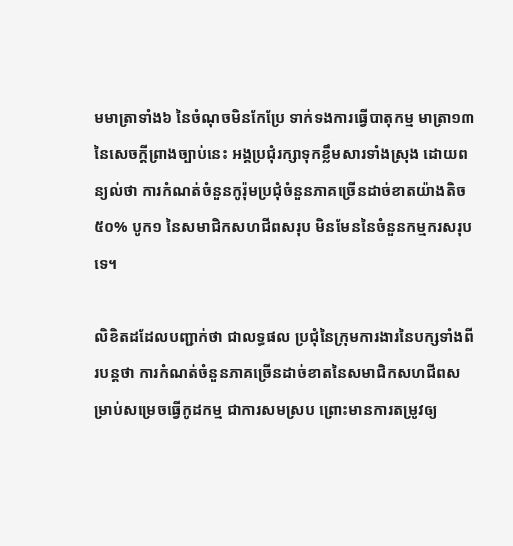មមាត្រាទាំង៦ នៃចំណុចមិនកែប្រែ ទាក់ទងការធ្វើបាតុកម្ម មាត្រា១៣ នៃសេចក្តីព្រាងច្បាប់នេះ អង្គប្រជុំរក្សាទុកខ្លឹមសារទាំងស្រុង ដោយពន្យល់ថា ការកំណត់ចំនួនកូរ៉ុមប្រជុំចំនួនភាគច្រើនដាច់ខាតយ៉ាងតិច ៥០% បូក១ នៃសមាជិកសហជីពសរុប មិនមែននៃចំនួនកម្មករសរុបទេ។

លិខិតដដែលបញ្ជាក់ថា ជាលទ្ធផល ប្រជុំនៃក្រុមការងារនៃបក្សទាំងពីរបន្តថា ការកំណត់ចំនួនភាគច្រើនដាច់ខាតនៃសមាជិកសហជីពសម្រាប់សម្រេចធ្វើកូដកម្ម ជាការសមស្រប ព្រោះមានការតម្រូវឲ្យ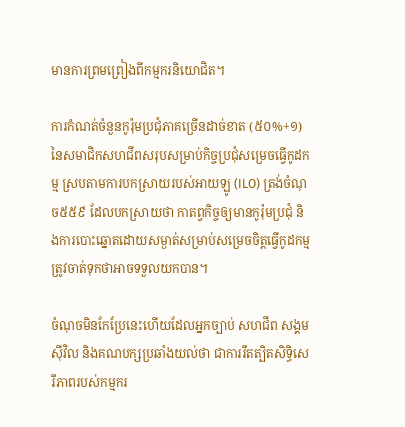មានការព្រមព្រៀងពីកម្មករនិយោជិត។

ការកំណត់ចំនួនកូរ៉ុមប្រជុំភាគច្រើនដាច់ខាត (៥០%+១) នៃសមាជិកសហជីពសរុបសម្រាប់កិច្ចប្រជុំសម្រេចធ្វើកូដកម្ម ស្របតាមការបកស្រាយរបស់អាយឡូ (ILO) ត្រង់ចំណុច៥៥៩ ដែលបកស្រាយថា កាតព្វកិច្ចឲ្យមានកូរ៉ុមប្រជុំ និងការបោះឆ្នោតដោយសម្ងាត់សម្រាប់សម្រេចចិត្តធ្វើកូដកម្ម ត្រូវចាត់ទុកថាអាចទទួលយកបាន។

ចំណុចមិនកែប្រែនេះហើយដែលអ្នកច្បាប់ សហជីព សង្គមស៊ីវិល និងគណបក្សប្រឆាំងយល់ថា ជាការរឹតត្បិតសិទ្ធិសេរីភាពរបស់កម្មករ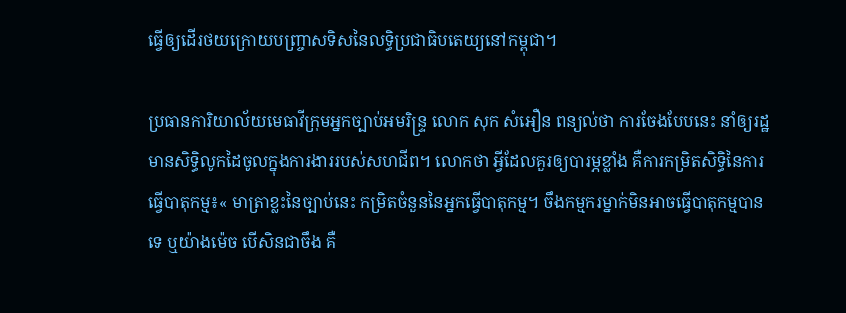ធ្វើឲ្យដើរថយក្រោយបញ្ច្រាសទិសនៃលទ្ធិប្រជាធិបតេយ្យនៅកម្ពុជា។

ប្រធានការិយាល័យមេធាវីក្រុមអ្នកច្បាប់អមរិន្ទ្រ លោក សុក សំអឿន ពន្យល់ថា ការចែងបែបនេះ នាំឲ្យរដ្ឋមានសិទ្ធិលូកដៃចូលក្នុងការងាររបស់សហជីព។ លោកថា អ្វីដែលគួរឲ្យបារម្ភខ្លាំង គឺការកម្រិតសិទ្ធិនៃការធ្វើបាតុកម្ម៖« មាត្រាខ្លះនៃច្បាប់នេះ កម្រិតចំនួននៃអ្នកធ្វើបាតុកម្ម។ ចឹងកម្មករម្នាក់មិនអាចធ្វើបាតុកម្មបានទេ ឬយ៉ាងម៉េច បើសិនជាចឹង គឺ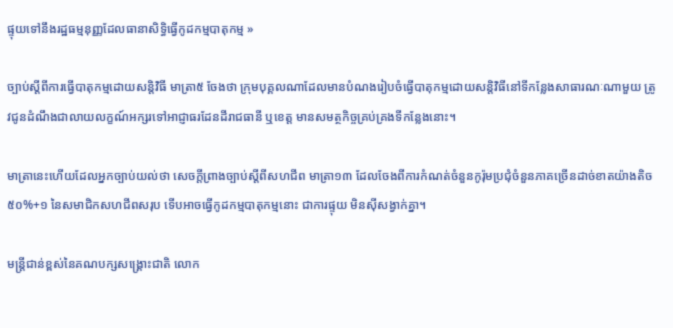ផ្ទុយទៅនឹងរដ្ឋធម្មនុញ្ញដែលធានាសិទ្ធិធ្វើកូដកម្មបាតុកម្ម »

ច្បាប់ស្ដីពីការធ្វើបាតុកម្មដោយសន្តិវិធី មាត្រា៥ ចែងថា ក្រុមបុគ្គលណាដែលមានបំណងរៀបចំធ្វើបាតុកម្មដោយសន្តិវិធីនៅទីកន្លែងសាធារណៈណាមួយ ត្រូវជូនដំណឹងជាលាយលក្ខណ៍អក្សរទៅអាជ្ញាធរដែនដីរាជធានី ឬខេត្ត មានសមត្ថកិច្ចគ្រប់គ្រងទីកន្លែងនោះ។

មាត្រានេះហើយដែលអ្នកច្បាប់យល់ថា សេចក្តីព្រាងច្បាប់ស្ដីពីសហជីព មាត្រា១៣ ដែលចែងពីការកំណត់ចំនួនកូរ៉ុមប្រជុំចំនួនភាគច្រើនដាច់ខាតយ៉ាងតិច ៥០%+១ នៃសមាជិកសហជីពសរុប ទើបអាចធ្វើកូដកម្មបាតុកម្មនោះ ជាការផ្ទុយ មិនស៊ីសង្វាក់គ្នា។

មន្ត្រីជាន់ខ្ពស់នៃគណបក្សសង្គ្រោះជាតិ លោក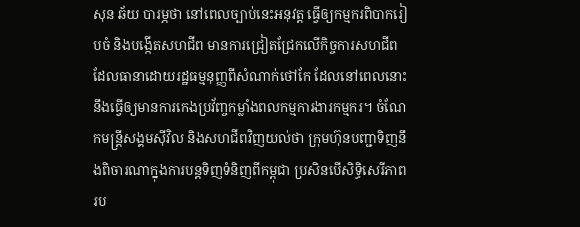សុន ឆ័យ បារម្ភថា នៅពេលច្បាប់នេះអនុវត្ត ធ្វើឲ្យកម្មករពិបាករៀបចំ និងបង្កើតសហជីព មានការជ្រៀតជ្រែកលើកិច្ចការសហជីព ដែលធានាដោយរដ្ឋធម្មនុញ្ញពីសំណាក់ថៅកែ ដែលនៅពេលនោះ នឹងធ្វើឲ្យមានការកេងប្រវ័ញ្ចកម្លាំងពលកម្មការងារកម្មករ។ ចំណែកមន្ត្រីសង្គមស៊ីវិល និងសហជីពវិញយល់ថា ក្រុមហ៊ុនបញ្ជាទិញនឹងពិចារណាក្នុងការបន្តទិញទំនិញពីកម្ពុជា ប្រសិនបើសិទ្ធិសេរីភាពរប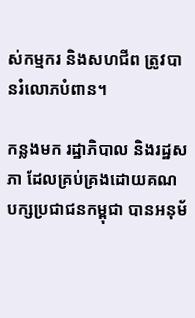ស់កម្មករ និងសហជីព ត្រូវបានរំលោភបំពាន។

កន្លងមក រដ្ឋាភិបាល និងរដ្ឋសភា ដែលគ្រប់គ្រងដោយគណបក្សប្រជាជនកម្ពុជា បានអនុម័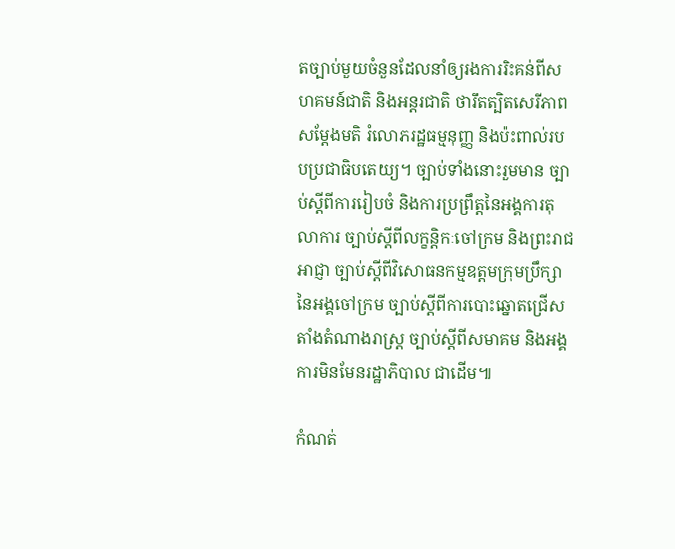តច្បាប់មួយចំនួនដែលនាំឲ្យរងការរិះគន់ពីសហគមន៍ជាតិ និងអន្តរជាតិ ថារឹតត្បិតសេរីភាពសម្ដែងមតិ រំលោភរដ្ឋធម្មនុញ្ញ និងប៉ះពាល់របបប្រជាធិបតេយ្យ។ ច្បាប់ទាំងនោះរួមមាន ច្បាប់ស្ដីពីការរៀបចំ និងការប្រព្រឹត្តនៃអង្គការតុលាការ ច្បាប់ស្ដីពីលក្ខន្តិកៈចៅក្រម និងព្រះរាជអាជ្ញា ច្បាប់ស្ដីពីវិសោធនកម្មឧត្តមក្រុមប្រឹក្សានៃអង្គចៅក្រម ច្បាប់ស្ដីពីការបោះឆ្នោតជ្រើសតាំងតំណាងរាស្ត្រ ច្បាប់ស្ដីពីសមាគម និងអង្គការមិនមែនរដ្ឋាភិបាល ជាដើម៕

កំណត់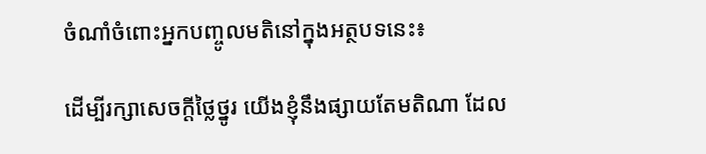ចំណាំចំពោះអ្នកបញ្ចូលមតិនៅក្នុងអត្ថបទនេះ៖

ដើម្បីរក្សាសេចក្ដីថ្លៃថ្នូរ យើងខ្ញុំនឹងផ្សាយតែមតិណា ដែល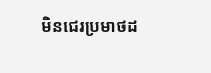មិនជេរប្រមាថដ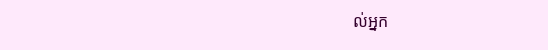ល់អ្នក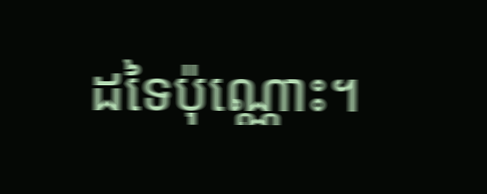ដទៃប៉ុណ្ណោះ។